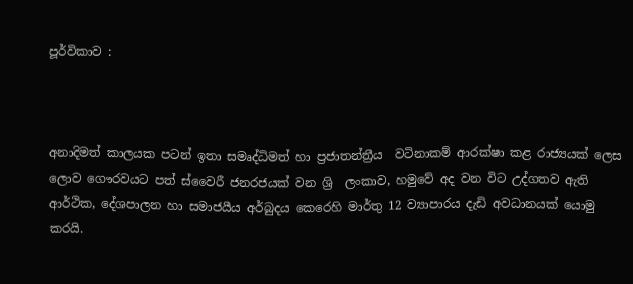පූර්විකාව :



අනාදිමත් කාලයක පටන් ඉතා සමෘද්ධිමත් හා ප්‍රජාතන්ත්‍රීය  වටිනාකම් ආරක්ෂා කළ රාජ්‍යයක් ලෙස ලොව ගෞරවයට පත් ස්වෛරී ජනරජයක් වන ශ්‍රි  ලංකාව, හමුවේ අද වන විට උද්ගතව ඇති ආර්ථික, දේශපාලන හා සමාජයීය අර්බුදය කෙරෙහි මාර්තු 12 ව්‍යාපාරය දැඩි අවධානයක් යොමු කරයි.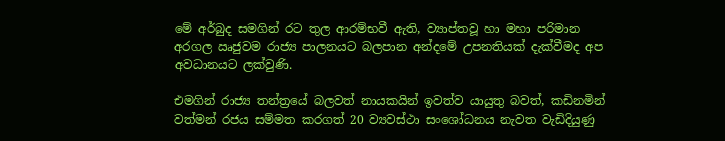මේ අර්බුද සමගින් රට තුල ආරම්භවී ඇති, ව්‍යාප්තවූ හා මහා පරිමාන අරගල ඍජුවම රාජ්‍ය පාලනයට බලපාන අන්දමේ උපනතියක් දැක්වීමද අප අවධානයට ලක්වුණි.

එමගින් රාජ්‍ය තන්ත්‍රයේ බලවත් නායකයින් ඉවත්ව යායුතු බවත්, කඩිනමින් වත්මන් රජය සම්මත කරගත් 20 ව්‍යවස්ථා සංශෝධනය නැවත වැඩිදියුණු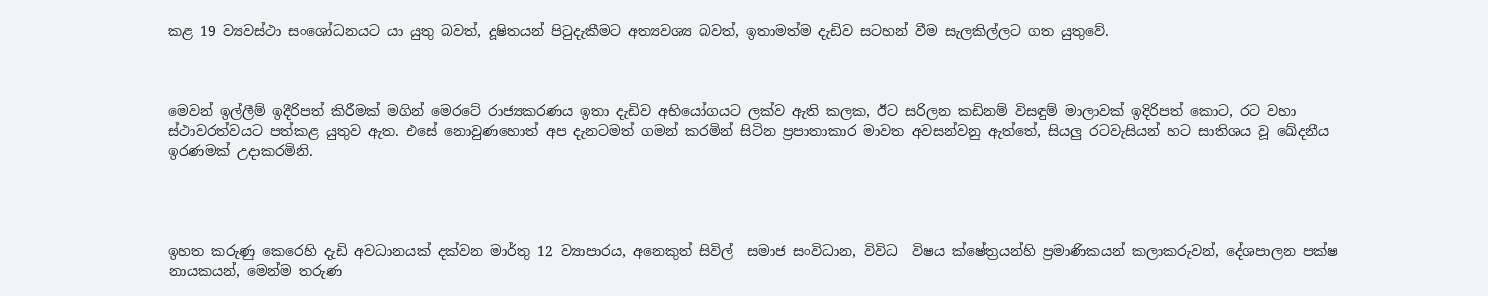කළ 19 ව්‍යවස්ථා සංශෝධනයට යා යුතු බවත්, දූෂිතයන් පිටුදැකීමට අත්‍යවශ්‍ය බවත්, ඉතාමත්ම දැඩිව සටහන් වීම සැලකිල්ලට ගත යුතුවේ.



මෙවන් ඉල්ලීම් ඉදීරිපත් කිරීමක් මගින් මෙරටේ රාජ්‍යකරණය ඉතා දැඩිව අභියෝගයට ලක්ව ඇති කලක, ඊට සරිලන කඩිනම් විසඳුම් මාලාවක් ඉදිරිපත් කොට, රට වහා ස්ථාවරත්වයට පත්කළ යුතුව ඇත. එසේ නොවුණහොත් අප දැනටමත් ගමන් කරමින් සිටින ප්‍රපාතාකාර මාවත අවසන්වනු ඇත්තේ, සියලු රටවැසියන් හට සාතිශය වූ ඛේදනීය ඉරණමක් උදාකරමිනි.




ඉහත කරුණු කෙරෙහි දැඩි අවධානයක් දක්වන මාර්තු 12 ව්‍යාපාරය, අනෙකුත් සිවිල්  සමාජ සංවිධාන, විවිධ  විෂය ක්ෂේත්‍රයන්හි ප්‍රමාණිකයන් කලාකරුවන්, දේශපාලන පක්ෂ නායකයන්, මෙන්ම තරුණ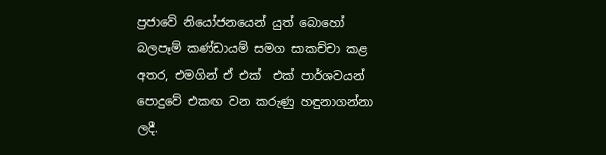ප්‍රජාවේ නියෝජනයෙන් යුත් බොහෝ බලපෑම් කණ්ඩායම් සමග සාකච්චා කළ අතර, එමගින් ඒ එක්  එක් පාර්ශවයන් පොදුවේ එකඟ වන කරුණු හඳුනාගන්නා ලදී.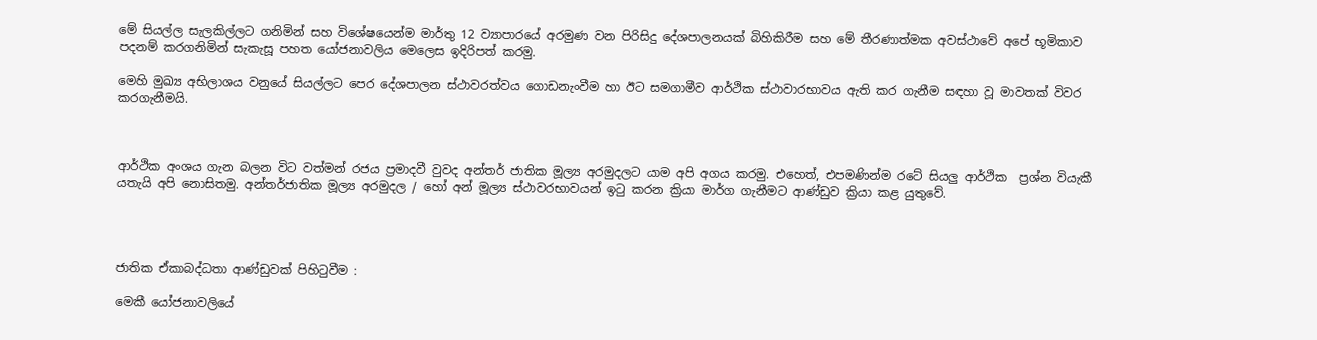මේ සියල්ල සැලකිල්ලට ගනිමින් සහ විශේෂයෙන්ම මාර්තු 12 ව්‍යාපාරයේ අරමුණ වන පිරිසිදු දේශපාලනයක් බිහිකිරීම සහ මේ තීරණාත්මක අවස්ථාවේ අපේ භූමිකාව පදනම් කරගනිමින් සැකැසූ පහත යෝජනාවලිය මෙලෙස ඉදිරිපත් කරමු.

මෙහි මුඛ්‍ය අභිලාශය වනුයේ සියල්ලට පෙර දේශපාලන ස්ථාවරත්වය ගොඩනැංවීම හා ඊට සමගාමීව ආර්ථික ස්ථාවාරභාවය ඇති කර ගැනීම සඳහා වූ මාවතක් විවර කරගැනීමයි.



ආර්ථික අංශය ගැන බලන විට වත්මන් රජය ප්‍රමාදවී වුවද අන්තර් ජාතික මූල්‍ය අරමුදලට යාම අපි අගය කරමු. එහෙත්, එපමණින්ම රටේ සියලු ආර්ථික  ප්‍රශ්න වියැකී යතැයි අපි නොසිතමු. අන්තර්ජාතික මූල්‍ය අරමුදල / හෝ අන් මූල්‍ය ස්ථාවරභාවයන් ඉටු කරන ක්‍රියා මාර්ග ගැනීමට ආණ්ඩුව ක්‍රියා කළ යුතුවේ.




ජාතික ඒකාබද්ධතා ආණ්ඩුවක් පිහිටුවීම :

මෙකී යෝජනාවලියේ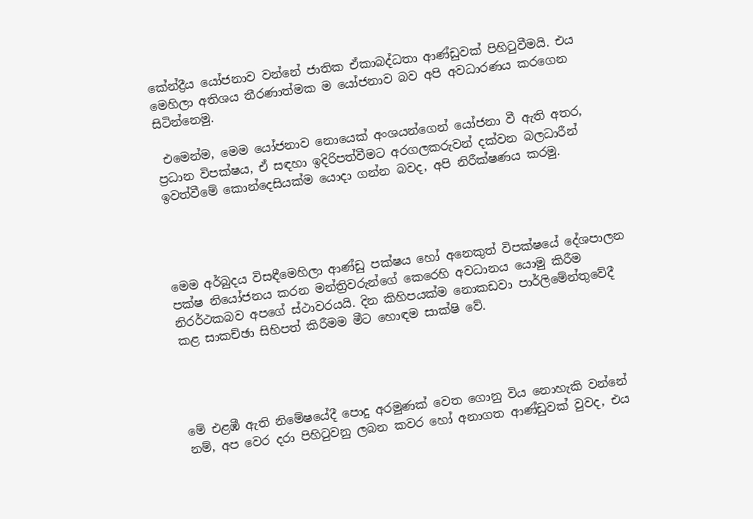කේන්ද්‍රීය යෝජනාව වන්නේ ජාතික ඒකාබද්ධතා ආණ්ඩුවක් පිහිටුවීමයි. එය මෙහිලා අතිශය තීරණාත්මක ම යෝජනාව බව අපි අවධාරණය කරගෙන සිටින්නෙමු.

 එමෙන්ම, මෙම යෝජනාව නොයෙක් අංශයන්ගෙන් යෝජනා වී ඇති අතර, ප්‍රධාන විපක්ෂය, ඒ සඳහා ඉදිරිපත්වීමට අරගලකරුවන් දක්වන බලධාරීන් ඉවත්වීමේ කොන්දෙසියක්ම යොදා ගන්න බවද, අපි නිරීක්ෂණය කරමු.




මෙම අර්බුදය විසඳීමෙහිලා ආණ්ඩු පක්ෂය හෝ අනෙකුත් විපක්ෂයේ දේශපාලන පක්ෂ නියෝජනය කරන මන්ත්‍රිවරුන්ගේ කෙරෙහි අවධානය යොමු කිරීම නිරර්ථකබව අපගේ ස්ථාවරයයි. දින කිහිපයක්ම නොකඩවා පාර්ලිමේන්තුවේදී කළ සාකච්ඡා සිහිපත් කිරීමම මීට හොඳම සාක්ෂි වේ.




මේ එළඹී ඇති නිමේෂයේදී පොදු අරමුණක් වෙත ගොනු විය නොහැකි වන්නේ නම්, අප වෙර දරා පිහිටුවනු ලබන කවර හෝ අනාගත ආණ්ඩුවක් වුවද, එය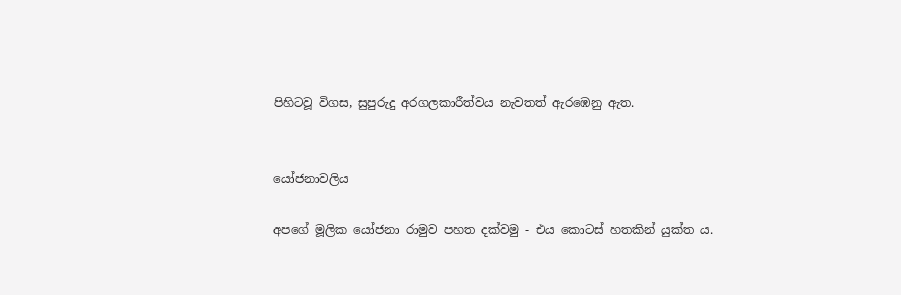පිහිටවූ විගස, සුපුරුදු අරගලකාරීත්වය නැවතත් ඇරඹෙනු ඇත.


යෝජනාවලිය

අපගේ මූලික යෝජනා රාමුව පහත දක්වමු - එය කොටස් හතකින් යුක්ත ය.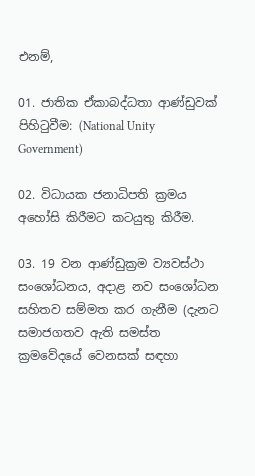එනම්,

01. ජාතික ඒකාබද්ධතා ආණ්ඩුවක් පිහිටුවීම: (National Unity Government)

02. විධායක ජනාධිපති ක්‍රමය අහෝසි කිරීමට කටයුතු කිරීම.

03. 19 වන ආණ්ඩුක්‍රම ව්‍යවස්ථා සංශෝධනය, අදාළ නව සංශෝධන සහිතව සම්මත කර ගැනීම (දැනට සමාජගතව ඇති සමස්ත ක්‍රමවේදයේ වෙනසක් සඳහා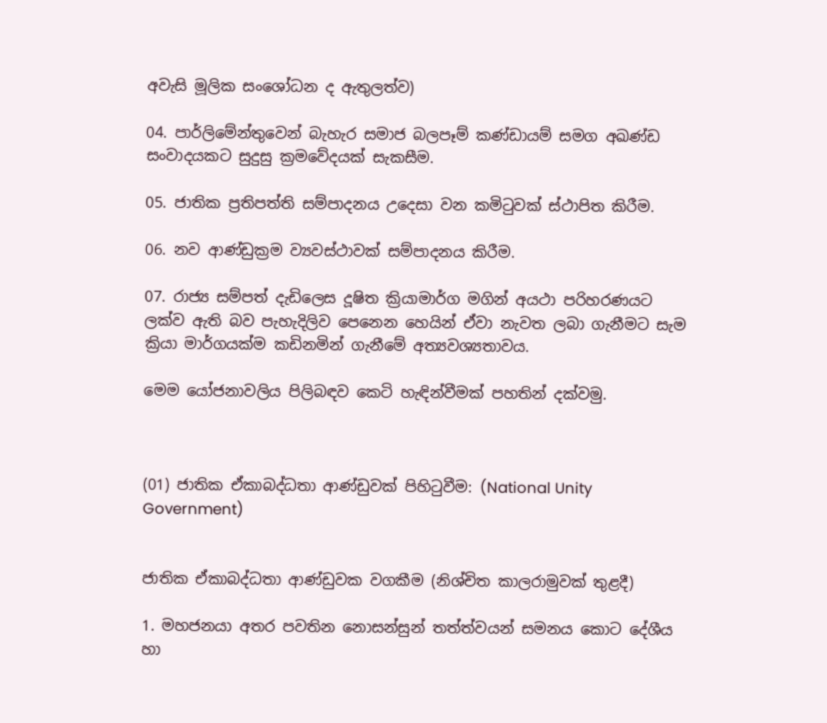අවැසි මූලික සංශෝධන ද ඇතුලත්ව)

04. පාර්ලිමේන්තුවෙන් බැහැර සමාජ බලපෑම් කණ්ඩායම් සමග අඛණ්ඩ සංවාදයකට සුදුසු ක්‍රමවේදයක් සැකසීම.

05. ජාතික ප්‍රතිපත්ති සම්පාදනය උදෙසා වන කමිටුවක් ස්ථාපිත කිරීම.

06. නව ආණ්ඩුක්‍රම ව්‍යවස්ථාවක් සම්පාදනය කිරීම.

07. රාජ්‍ය සම්පත් දැඩිලෙස දූෂිත ක්‍රියාමාර්ග මගින් අයථා පරිහරණයට ලක්ව ඇති බව පැහැදිලිව පෙනෙන හෙයින් ඒවා නැවත ලබා ගැනීමට සැම ක්‍රියා මාර්ගයක්ම කඩිනමින් ගැනීමේ අත්‍යවශ්‍යතාවය.

මෙම යෝජනාවලිය පිලිබඳව කෙටි හැඳින්වීමක් පහතින් දක්වමු.



(01) ජාතික ඒකාබද්ධතා ආණ්ඩුවක් පිහිටුවීම: (National Unity Government)


ජාතික ඒකාබද්ධතා ආණ්ඩුවක වගකීම (නිශ්චිත කාලරාමුවක් තුළදී)

1. මහජනයා අතර පවතින නොසන්සුන් තත්ත්වයන් සමනය කොට දේශීය හා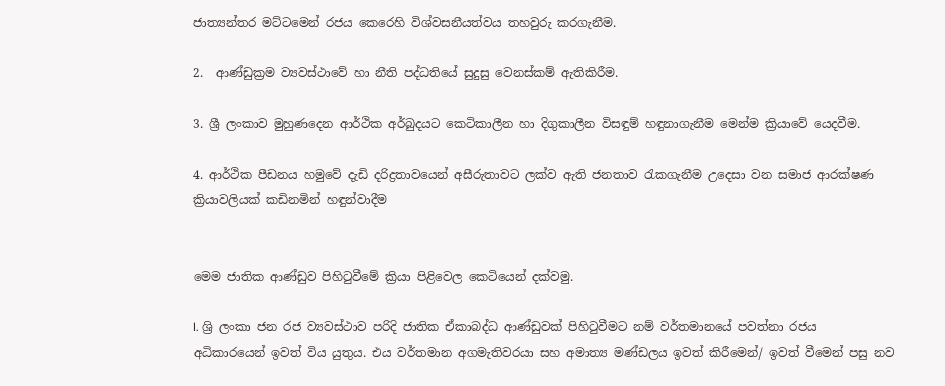ජාත්‍යන්තර මට්ටමෙන් රජය කෙරෙහි විශ්වසනීයත්වය තහවුරු කරගැනීම.

2.  ආණ්ඩුක්‍රම ව්‍යවස්ථාවේ හා නීති පද්ධතියේ සුදුසු වෙනස්කම් ඇතිකිරීම.

3. ශ්‍රී ලංකාව මුහුණදෙන ආර්ථික අර්බුදයට කෙටිකාලීන හා දිගුකාලීන විසඳුම් හඳුනාගැනීම මෙන්ම ක්‍රියාවේ යෙදවීම.

4. ආර්ථික පීඩනය හමුවේ දැඩි දරිද්‍රතාවයෙන් අසීරුතාවට ලක්ව ඇති ජනතාව රැකගැනීම උදෙසා වන සමාජ ආරක්ෂණ ක්‍රියාවලියක් කඩිනමින් හඳුන්වාදීම


මෙම ජාතික ආණ්ඩුව පිහිටුවීමේ ක්‍රියා පිළිවෙල කෙටියෙන් දක්වමු.

I. ශ්‍රි ලංකා ජන රජ ව්‍යවස්ථාව පරිදි ජාතික ඒකාබද්ධ ආණ්ඩුවක් පිහිටුවීමට නම් වර්තමානයේ පවත්නා රජය අධිකාරයෙන් ඉවත් විය යුතුය. එය වර්තමාන අගමැතිවරයා සහ අමාත්‍ය මණ්ඩලය ඉවත් කිරීමෙන්/ ඉවත් වීමෙන් පසු නව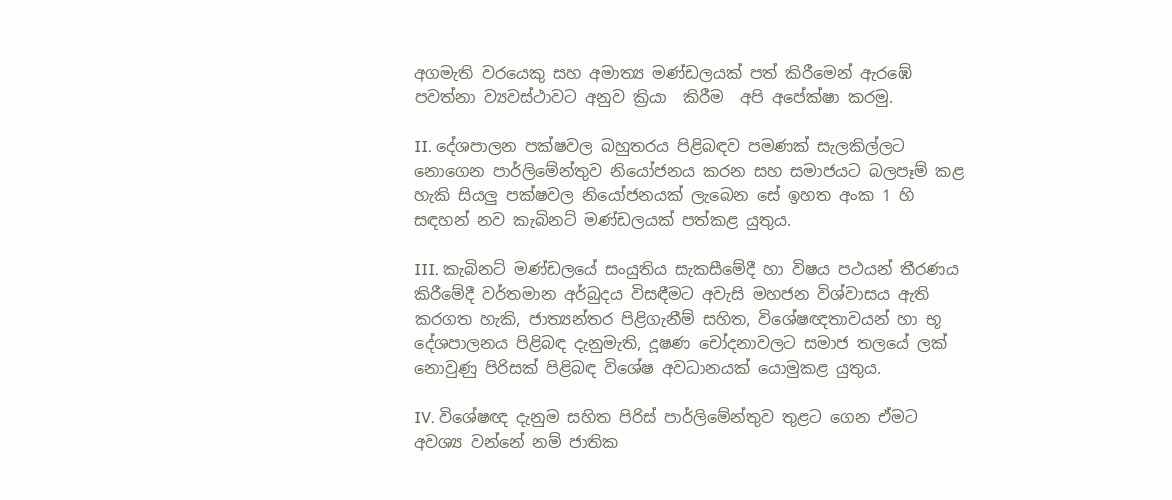අගමැති වරයෙකු සහ අමාත්‍ය මණ්ඩලයක් පත් කිරීමෙන් ඇරඹේ  පවත්නා ව්‍යවස්ථාවට අනුව ක්‍රියා  කිරීම  අපි අපේක්ෂා කරමු.

II. දේශපාලන පක්ෂවල බහුතරය පිළිබඳව පමණක් සැලකිල්ලට නොගෙන පාර්ලිමේන්තුව නියෝජනය කරන සහ සමාජයට බලපෑම් කළ හැකි සියලු පක්ෂවල නියෝජනයක් ලැබෙන සේ ඉහත අංක 1 හි සඳහන් නව කැබිනට් මණ්ඩලයක් පත්කළ යුතුය.

III. කැබිනට් මණ්ඩලයේ සංයුතිය සැකසීමේදී හා විෂය පථයන් තීරණය කිරීමේදී වර්තමාන අර්බුදය විසඳීමට අවැසි මහජන විශ්වාසය ඇති කරගත හැකි, ජාත්‍යන්තර පිළිගැනීම් සහිත, විශේෂඥතාවයන් හා භූ දේශපාලනය පිළිබඳ දැනුමැති, දූෂණ චෝදනාවලට සමාජ තලයේ ලක් නොවුණු පිරිසක් පිළිබඳ විශේෂ අවධානයක් යොමුකළ යුතුය.

IV. විශේෂඥ දැනුම සහිත පිරිස් පාර්ලිමේන්තුව තුළට ගෙන ඒමට අවශ්‍ය වන්නේ නම් ජාතික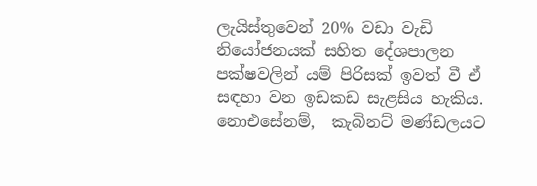ලැයිස්තුවෙන් 20% වඩා වැඩි නියෝජනයක් සහිත දේශපාලන පක්ෂවලින් යම් පිරිසක් ඉවත් වී ඒ සඳහා වන ඉඩකඩ සැළසිය හැකිය.  නොඑසේනම්,  කැබිනට් මණ්ඩලයට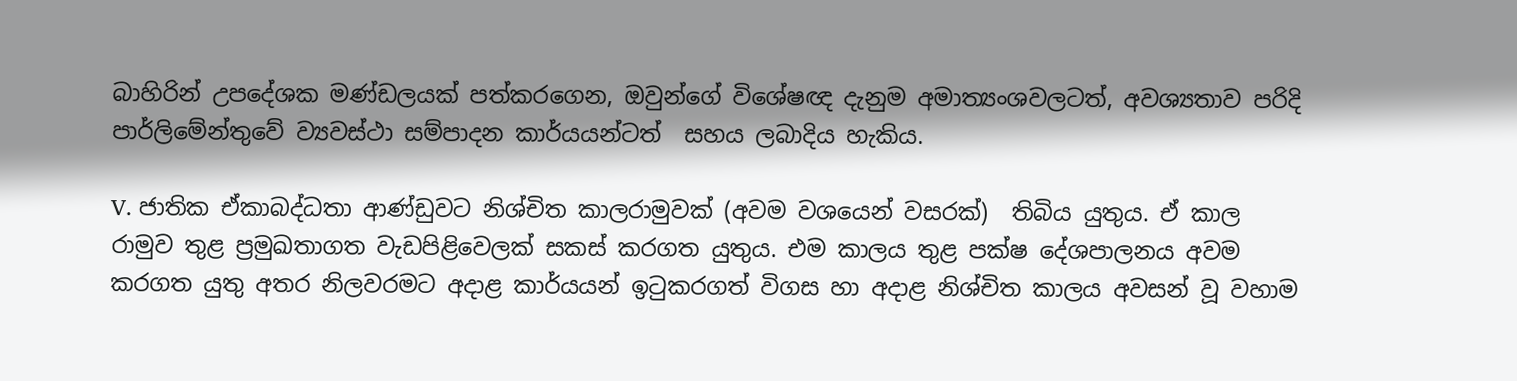බාහිරින් උපදේශක මණ්ඩලයක් පත්කරගෙන, ඔවුන්ගේ විශේෂඥ දැනුම අමාත්‍යංශවලටත්, අවශ්‍යතාව පරිදි පාර්ලිමේන්තුවේ ව්‍යවස්ථා සම්පාදන කාර්යයන්ටත්  සහය ලබාදිය හැකිය.

V. ජාතික ඒකාබද්ධතා ආණ්ඩුවට නිශ්චිත කාලරාමුවක් (අවම වශයෙන් වසරක්)  තිබිය යුතුය. ඒ කාල රාමුව තුළ ප්‍රමුඛතාගත වැඩපිළිවෙලක් සකස් කරගත යුතුය. එම කාලය තුළ පක්ෂ දේශපාලනය අවම කරගත යුතු අතර නිලවරමට අදාළ කාර්යයන් ඉටුකරගත් විගස හා අදාළ නිශ්චිත කාලය අවසන් වූ වහාම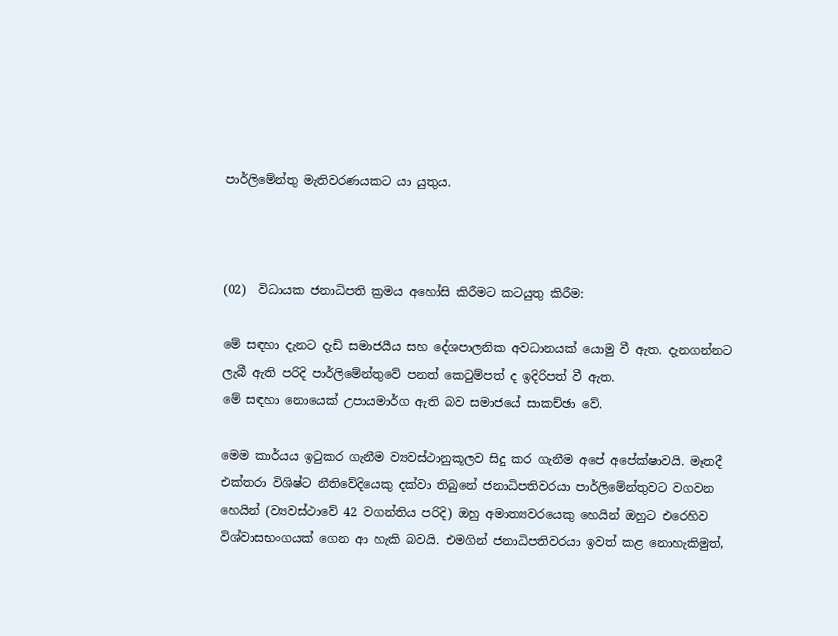පාර්ලිමේන්තු මැතිවරණයකට යා යුතුය.



(02)  විධායක ජනාධිපති ක්‍රමය අහෝසි කිරීමට කටයුතු කිරීම:

මේ සඳහා දැනට දැඩි සමාජයීය සහ දේශපාලනික අවධානයක් යොමු වී ඇත. දැනගන්නට ලැබී ඇති පරිදි පාර්ලිමේන්තුවේ පනත් කෙටුම්පත් ද ඉදිරිපත් වී ඇත.
මේ සඳහා නොයෙක් උපායමාර්ග ඇති බව සමාජයේ සාකච්ඡා වේ.

මෙම කාර්යය ඉටුකර ගැනීම ව්‍යවස්ථානුකූලව සිදු කර ගැනීම අපේ අපේක්ෂාවයි. මෑතදී එක්තරා විශිෂ්ට නීතිවේදියෙකු දක්වා තිබුනේ ජනාධිපතිවරයා පාර්ලිමේන්තුවට වගවන හෙයින් (ව්‍යවස්ථාවේ 42 වගන්තිය පරිදි) ඔහු අමාත්‍යවරයෙකු හෙයින් ඔහුට එරෙහිව විශ්වාසභංගයක් ගෙන ආ හැකි බවයි. එමගින් ජනාධිපතිවරයා ඉවත් කළ නොහැකිමුත්,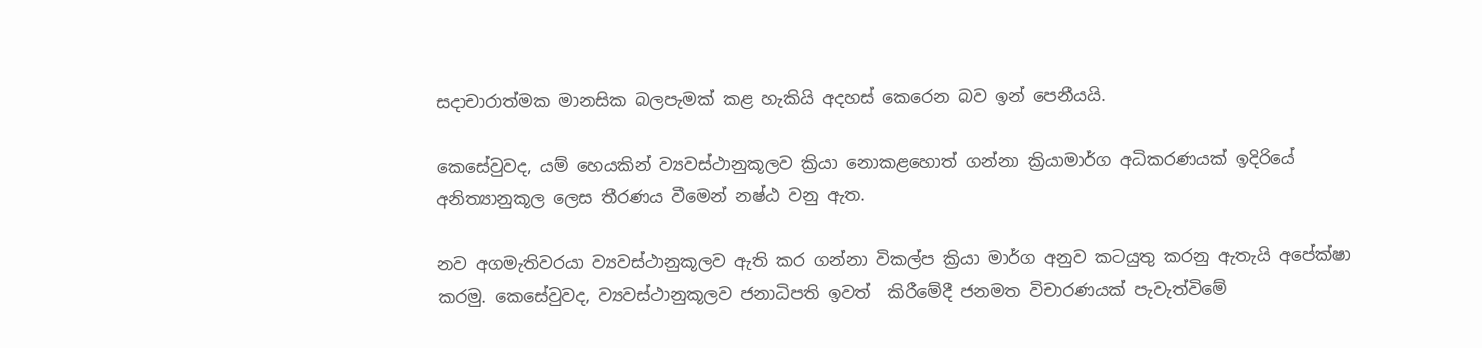සදාචාරාත්මක මානසික බලපැමක් කළ හැකියි අදහස් කෙරෙන බව ඉන් පෙනීයයි.

කෙසේවුවද, යම් හෙයකින් ව්‍යවස්ථානුකූලව ක්‍රියා නොකළහොත් ගන්නා ක්‍රියාමාර්ග අධිකරණයක් ඉදිරියේ අනිත්‍යානුකූල ලෙස තීරණය වීමෙන් නෂ්ඨ වනු ඇත.

නව අගමැතිවරයා ව්‍යවස්ථානුකූලව ඇති කර ගන්නා විකල්ප ක්‍රියා මාර්ග අනුව කටයුතු කරනු ඇතැයි අපේක්ෂා කරමු. කෙසේවුවද, ව්‍යවස්ථානුකූලව ජනාධිපති ඉවත්  කිරීමේදී ජනමත විචාරණයක් පැවැත්විමේ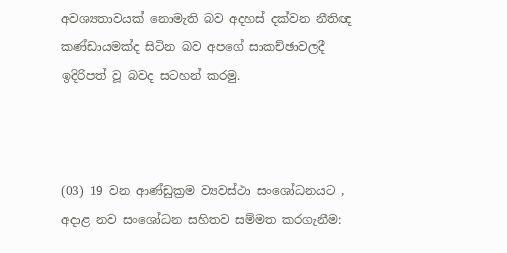අවශ්‍යතාවයක් නොමැති බව අදහස් දක්වන නීතිඥ කණ්ඩායමක්ද සිටින බව අපගේ සාකච්ඡාවලදී  ඉදිරිපත් වූ බවද සටහන් කරමු.



(03) 19 වන ආණ්ඩුක්‍රම ව්‍යවස්ථා සංශෝධනයට , අදාළ නව සංශෝධන සහිතව සම්මත කරගැනීම: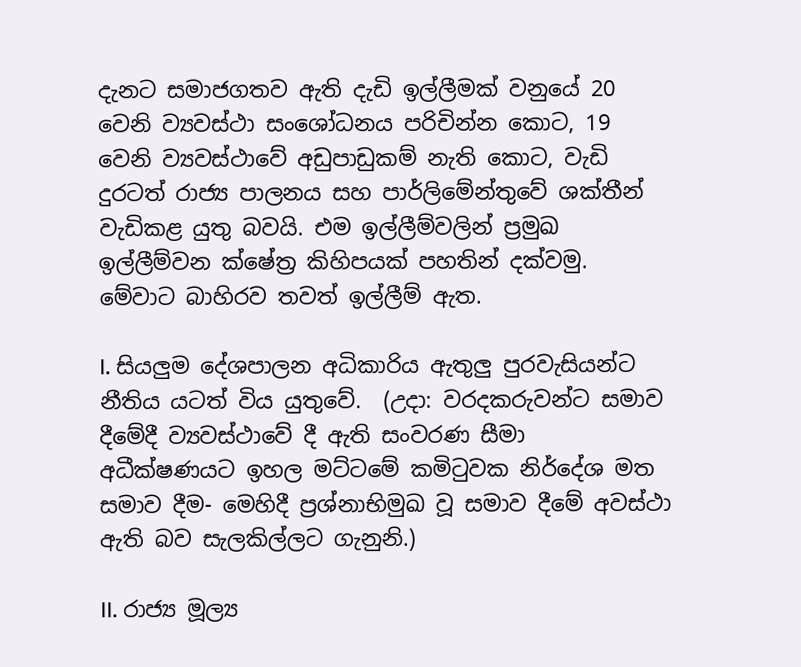දැනට සමාජගතව ඇති දැඩි ඉල්ලීමක් වනුයේ 20 වෙනි ව්‍යවස්ථා සංශෝධනය පරිචින්න කොට, 19 වෙනි ව්‍යවස්ථාවේ අඩුපාඩුකම් නැති කොට, වැඩි දුරටත් රාජ්‍ය පාලනය සහ පාර්ලිමේන්තුවේ ශක්තීන් වැඩිකළ යුතු බවයි. එම ඉල්ලීම්වලින් ප්‍රමුඛ ඉල්ලීම්වන ක්ෂේත්‍ර කිහිපයක් පහතින් දක්වමු. මේවාට බාහිරව තවත් ඉල්ලීම් ඇත.

I. සියලුම දේශපාලන අධිකාරිය ඇතුලු පුරවැසියන්ට නීතිය යටත් විය යුතුවේ.  (උදා: වරදකරුවන්ට සමාව දීමේදී ව්‍යවස්ථාවේ දී ඇති සංවරණ සීමා අධීක්ෂණයට ඉහල මට්ටමේ කමිටුවක නිර්දේශ මත සමාව දීම- මෙහිදී ප්‍රශ්නාභිමුඛ වූ සමාව දීමේ අවස්ථා ඇති බව සැලකිල්ලට ගැනුනි.)

II. රාජ්‍ය මූල්‍ය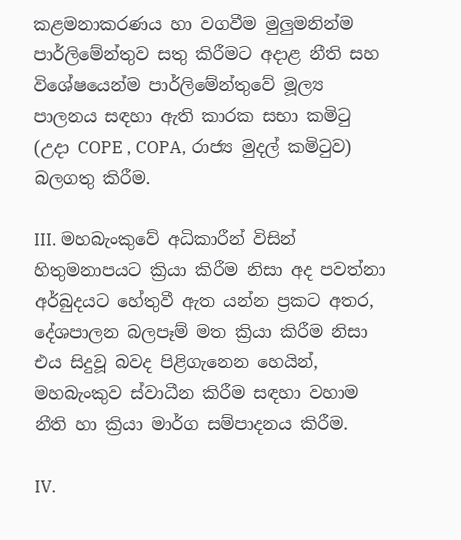කළමනාකරණය හා වගවීම මුලුමනින්ම පාර්ලිමේන්තුව සතු කිරීමට අදාළ නීති සහ විශේෂයෙන්ම පාර්ලිමේන්තුවේ මූල්‍ය පාලනය සඳහා ඇති කාරක සභා කමිටු (උදා COPE , COPA, රාජ්‍ය මුදල් කමිටුව) බලගතු කිරීම.

III. මහබැංකුවේ අධිකාරීන් විසින් හිතුමනාපයට ක්‍රියා කිරීම නිසා අද පවත්නා අර්බුදයට හේතුවී ඇත යන්න ප්‍රකට අතර, දේශපාලන බලපෑම් මත ක්‍රියා කිරීම නිසා එය සිදුවූ බවද පිළිගැනෙන හෙයින්, මහබැංකුව ස්වාධීන කිරීම සඳහා වහාම නීති හා ක්‍රියා මාර්ග සම්පාදනය කිරීම.

IV.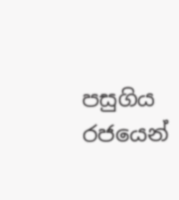පසුගිය රජයෙන්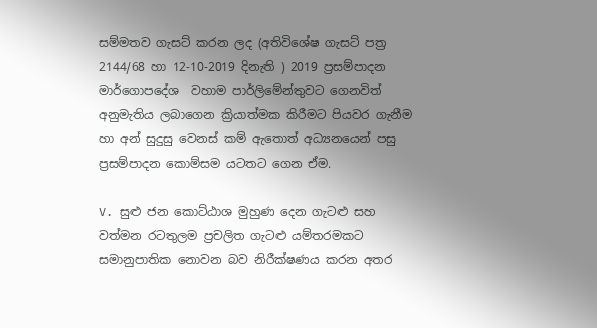සම්මතව ගැසට් කරන ලද (අතිවිශේෂ ගැසට් පත්‍ර 2144/68 හා 12-10-2019 දිනැති ) 2019 ප්‍රසම්පාදන මාර්ගොපදේශ  වහාම පාර්ලිමේන්තුවට ගෙනවිත් අනුමැතිය ලබාගෙන ක්‍රියාත්මක කිරීමට පියවර ගැනීම හා අන් සුදුසු වෙනස් කම් ඇතොත් අධ්‍යනයෙන් පසු ප්‍රසම්පාදන කොම්සම යටතට ගෙන ඒම.

V. සුළු ජන කොට්ඨාශ මුහුණ දෙන ගැටළු සහ වත්මන රටතුලම ප්‍රචලිත ගැටළු යම්තරමකට සමානුපාතික නොවන බව නිරීක්ෂණය කරන අතර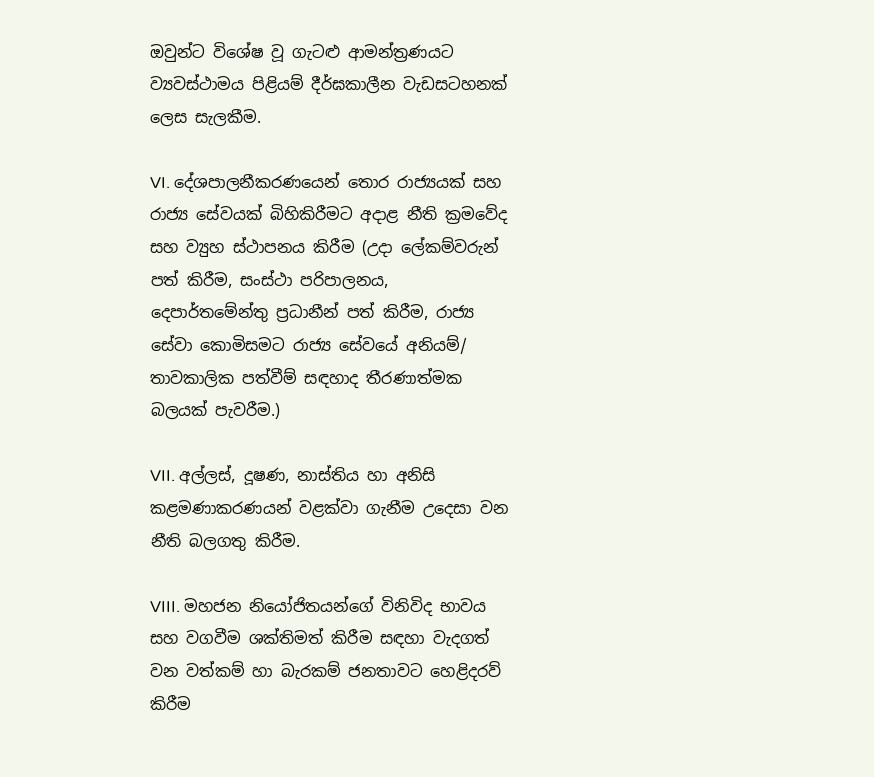ඔවුන්ට විශේෂ වූ ගැටළු ආමන්ත්‍රණයට ව්‍යවස්ථාමය පිළියම් දීර්ඝකාලීන වැඩසටහනක් ලෙස සැලකීම.

VI. දේශපාලනීකරණයෙන් තොර රාජ්‍යයක් සහ රාජ්‍ය සේවයක් බිහිකිරීමට අදාළ නීති ක්‍රමවේද සහ ව්‍යුහ ස්ථාපනය කිරීම (උදා ලේකම්වරුන් පත් කිරීම, සංස්ථා පරිපාලනය, දෙපාර්තමේන්තු ප්‍රධානීන් පත් කිරීම, රාජ්‍ය සේවා කොමිසමට රාජ්‍ය සේවයේ අනියම්/ තාවකාලික පත්වීම් සඳහාද තීරණාත්මක බලයක් පැවරීම.)

VII. අල්ලස්, දූෂණ, නාස්තිය හා අනිසි කළමණාකරණයන් වළක්වා ගැනීම උදෙසා වන නීති බලගතු කිරීම.

VIII. මහජන නියෝජිතයන්ගේ විනිවිද භාවය සහ වගවීම ශක්තිමත් කිරීම සඳහා වැදගත් වන වත්කම් හා බැරකම් ජනතාවට හෙළිදරව් කිරීම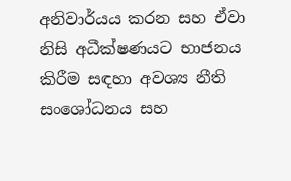අනිවාර්යය කරන සහ ඒවා නිසි අධීක්ෂණයට භාජනය කිරීම සඳහා අවශ්‍ය නීති සංශෝධනය සහ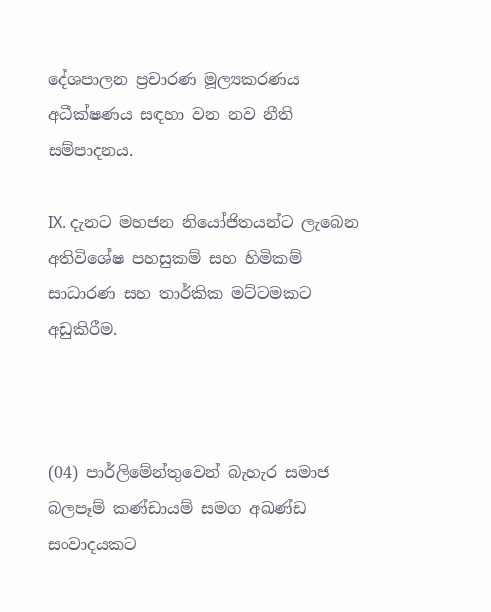දේශපාලන ප්‍රචාරණ මූල්‍යකරණය අධීක්ෂණය සඳහා වන නව නීති සම්පාදනය.

IX. දැනට මහජන නියෝජිතයන්ට ලැබෙන අතිවිශේෂ පහසුකම් සහ හිමිකම් සාධාරණ සහ තාර්කික මට්ටමකට අඩුකිරීම.



(04) පාර්ලිමේන්තුවෙන් බැහැර සමාජ බලපෑම් කණ්ඩායම් සමග අඛණ්ඩ සංවාදයකට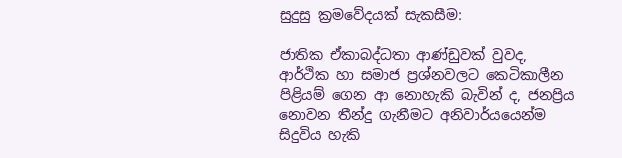සුදුසු ක්‍රමවේදයක් සැකසීම:

ජාතික ඒකාබද්ධතා ආණ්ඩුවක් වුවද, ආර්ථික හා සමාජ ප්‍රශ්නවලට කෙටිකාලීන පිළියම් ගෙන ආ නොහැකි බැවින් ද, ජනප්‍රිය නොවන තීන්දු ගැනීමට අනිවාර්යයෙන්ම සිදුවිය හැකි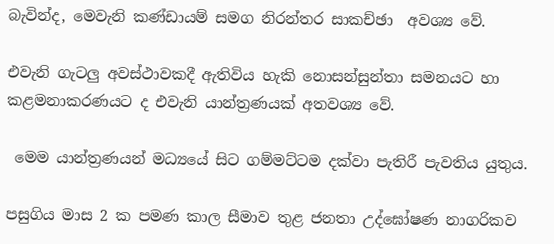බැවින්ද, මෙවැනි කණ්ඩායම් සමග නිරන්තර සාකච්ඡා  අවශ්‍ය වේ.

එවැනි ගැටලු අවස්ථාවකදී ඇතිවිය හැකි නොසන්සුන්තා සමනයට හා කළමනාකරණයට ද එවැනි යාන්ත්‍රණයක් අතවශ්‍ය වේ.

 මෙම යාන්ත්‍රණයන් මධ්‍යයේ සිට ගම්මට්ටම දක්වා පැතිරී පැවතිය යුතුය.

පසුගිය මාස 2 ක පමණ කාල සීමාව තුළ ජනතා උද්ඝෝෂණ නාගරිකව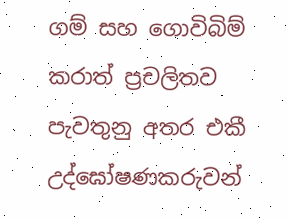ගම් සහ ගොවිබිම් කරාත් ප්‍රචලිතව පැවතුනු අතර එකී උද්ඝෝෂණකරුවන්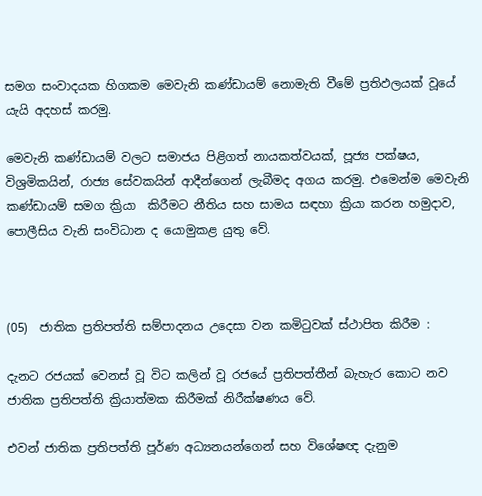සමග සංවාදයක හිගකම මෙවැනි කණ්ඩායම් නොමැති වීමේ ප්‍රතිඵලයක් වූයේ යැයි අදහස් කරමු.

මෙවැනි කණ්ඩායම් වලට සමාජය පිළිගත් නායකත්වයක්, පූජ්‍ය පක්ෂය, විශ්‍රමිකයින්, රාජ්‍ය සේවකයින් ආදීන්ගෙන් ලැබීමද අගය කරමු. එමෙන්ම මෙවැනි කණ්ඩායම් සමග ක්‍රියා  කිරීමට නීතිය සහ සාමය සඳහා ක්‍රියා කරන හමුදාව, පොලීසිය වැනි සංවිධාන ද යොමුකළ යුතු වේ.



(05)  ජාතික ප්‍රතිපත්ති සම්පාදනය උදෙසා වන කමිටුවක් ස්ථාපිත කිරීම :

දැනට රජයක් වෙනස් වූ විට කලින් වූ රජයේ ප්‍රතිපත්තීන් බැහැර කොට නව ජාතික ප්‍රතිපත්ති ක්‍රියාත්මක කිරීමක් නිරීක්ෂණය වේ.

එවන් ජාතික ප්‍රතිපත්ති පූර්ණ අධ්‍යනයන්ගෙන් සහ විශේෂඥ දැනුම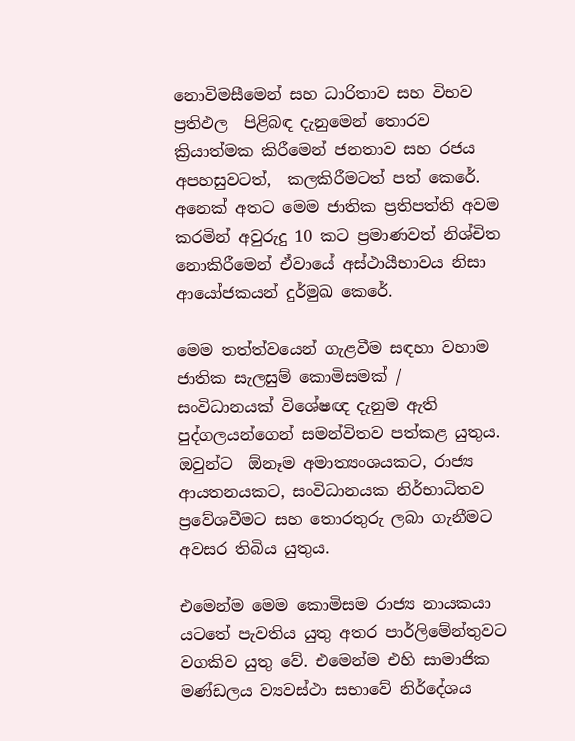නොවිමසීමෙන් සහ ධාරිතාව සහ විභව ප්‍රතිඵල  පිළිබඳ දැනුමෙන් තොරව ක්‍රියාත්මක කිරීමෙන් ජනතාව සහ රජය අපහසුවටත්,  කලකිරීමටත් පත් කෙරේ. අනෙක් අතට මෙම ජාතික ප්‍රතිපත්ති අවම කරමින් අවුරුදු 10 කට ප්‍රමාණවත් නිශ්චිත නොකිරීමෙන් ඒවායේ අස්ථායීභාවය නිසා ආයෝජකයන් දුර්මුඛ කෙරේ.

මෙම තත්ත්වයෙන් ගැළවීම සඳහා වහාම ජාතික සැලසුම් කොමිසමක් / සංවිධානයක් විශේෂඥ දැනුම ඇති පුද්ගලයන්ගෙන් සමන්විතව පත්කළ යුතුය. ඔවුන්ට  ඕනෑම අමාත්‍යංශයකට, රාජ්‍ය ආයතනයකට, සංවිධානයක නිර්භාධිතව ප්‍රවේශවීමට සහ තොරතුරු ලබා ගැනීමට අවසර තිබිය යුතුය.

එමෙන්ම මෙම කොමිසම රාජ්‍ය නායකයා යටතේ පැවතිය යුතු අතර පාර්ලිමේන්තුවට වගකිව යුතු වේ. එමෙන්ම එහි සාමාජික මණ්ඩලය ව්‍යවස්ථා සභාවේ නිර්දේශය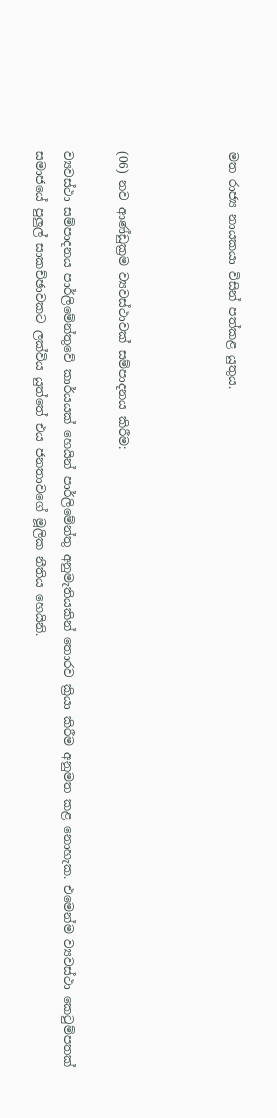මත රාජ්‍ය නායකයා විසින් පත්කළ යුතුය.



(06) නව ආණ්ඩුක්‍රම ව්‍යවස්ථාවක් සම්පාදනය කිරීම:

ව්‍යවස්ථා සම්පාදනය පාර්ලිමේන්තුවේ කාර්යයක් හෙයින් පාර්ලිමේන්තු අනුමැතියකින් තොරව ක්‍රියා‍ කිරීම අනුමත කළ නොහැක. එමෙන්ම ව්‍යවස්ථා කෙටුම්පතක් සමාජයේ පුලුල් සාකච්ඡාවකට ලක්විය යුත්තේ එය ජනතාවගේ මූලික නීතිය හෙයිනි.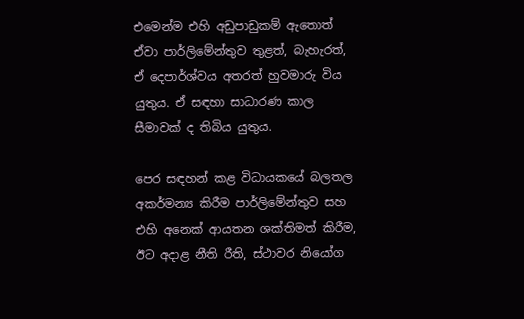එමෙන්ම එහි අඩුපාඩුකම් ඇතොත් ඒවා පාර්ලිමේන්තුව තුළත්, බැහැරත්, ඒ දෙපාර්ශ්වය අතරත් හුවමාරු විය යුතුය. ඒ සඳහා සාධාරණ කාල සීමාවක් ද තිබිය යුතුය.

පෙර සඳහන් කළ විධායකයේ බලතල අකර්මන්‍ය කිරීම පාර්ලිමේන්තුව සහ එහි අනෙක් ආයතන ශක්තිමත් කිරීම, ඊට අදාළ නීති රීති, ස්ථාවර නියෝග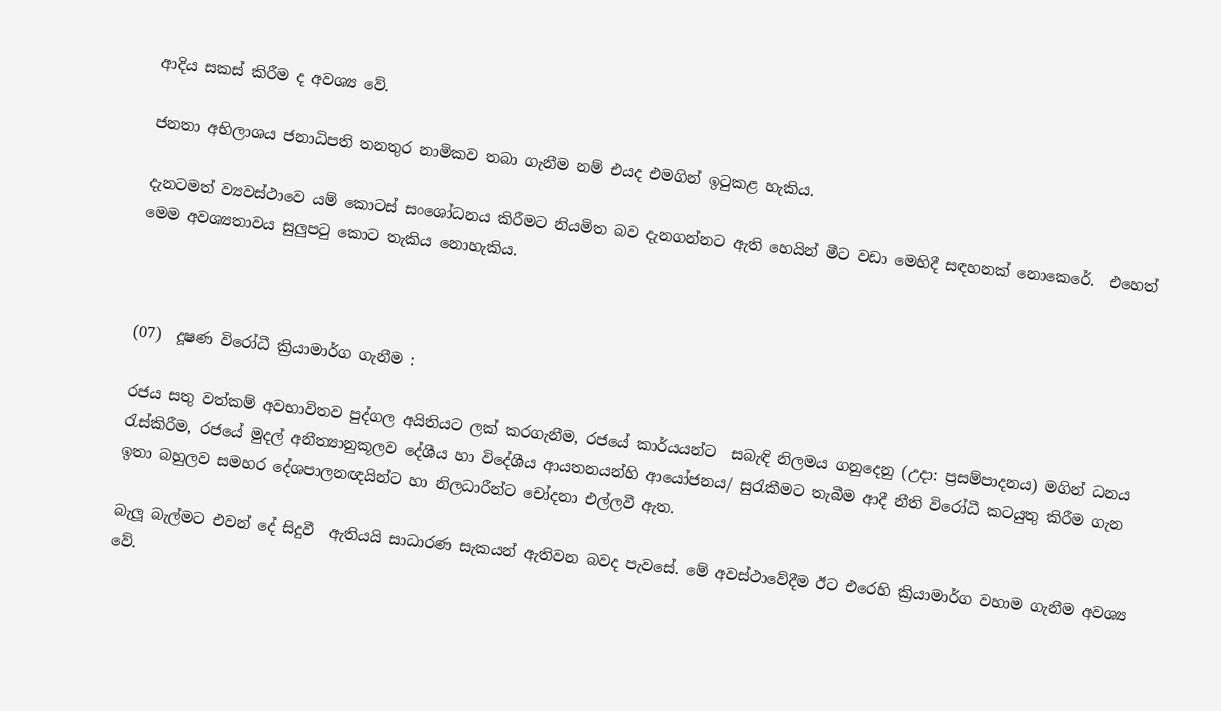ආදිය සකස් කිරීම ද අවශ්‍ය වේ.

ජනතා අභිලාශය ජනාධිපති තනතුර නාමිකව තබා ගැනීම නම් එයද එමගින් ඉටුකළ හැකිය.

දැනටමත් ව්‍යවස්ථාවෙ යම් කොටස් සංශෝධනය කිරීමට නියමිත බව දැනගන්නට ඇති හෙයින් මීට වඩා මෙහිදී සඳහනක් නොකෙරේ.  එහෙත් මෙම අවශ්‍යතාවය සුලුපටු කොට තැකිය නොහැකිය.



(07)  දූෂණ විරෝධී ක්‍රියාමාර්ග ගැනීම :

රජය සතු වත්කම් අවභාවිතව පුද්ගල අයිතියට ලක් කරගැනීම, රජයේ කාර්යයන්ට  සබැඳි නිලමය ගනුදෙනු (උදා: ප්‍රසම්පාදනය) මගින් ධනය රැස්කිරීම, රජයේ මුදල් අනීත්‍යානුකූලව දේශීය හා විදේශීය ආයතනයන්හි ආයෝජනය/ සුරැකීමට තැබීම ආදී නීති විරෝධී කටයුතු කිරීම ගැන ඉතා බහුලව සමහර දේශපාලනඥයින්ට හා නිලධාරීන්ට චෝදනා එල්ලවී ඇත.

බැලූ බැල්මට එවන් දේ සිදුවී  ඇතියයි සාධාරණ සැකයන් ඇතිවන බවද පැවසේ. මේ අවස්ථාවේදීම ඊට එරෙහි ක්‍රියාමාර්ග වහාම ගැනීම අවශ්‍ය වේ.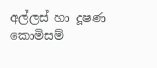අල්ලස් හා දූෂණ කොමිසම්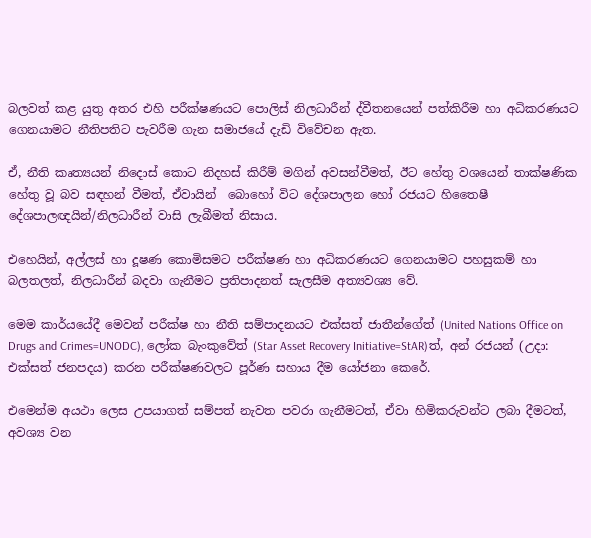බලවත් කළ යුතු අතර එහි පරීක්ෂණයට පොලිස් නිලධාරීන් ද්වීතනයෙන් පත්කිරීම හා අධිකරණයට ගෙනයාමට නීතිපතිට පැවරීම ගැන සමාජයේ දැඩි විවේචන ඇත.

ඒ, නීති කෘත්‍යයන් නිදොස් කොට නිදහස් කිරීම් මගින් අවසන්වීමත්, ඊට හේතු වශයෙන් තාක්ෂණික හේතු වූ බව සඳහන් වීමත්, ඒවායින්  බොහෝ විට දේශපාලන හෝ රජයට හිතෛෂී දේශපාලඥයින්/නිලධාරීන් වාසි ලැබීමත් නිසාය.

එහෙයින්, අල්ලස් හා දූෂණ කොමිසමට පරීක්ෂණ හා අධිකරණයට ගෙනයාමට පහසුකම් හා බලතලත්, නිලධාරීන් බදවා ගැනීමට ප්‍රතිපාදනත් සැලසීම අත්‍යවශ්‍ය වේ.

මෙම කාර්යයේදී මෙවන් පරීක්ෂ හා නීති සම්පාදනයට එක්සත් ජාතීන්ගේත් (United Nations Office on Drugs and Crimes=UNODC), ලෝක බැංකුවේත් (Star Asset Recovery Initiative=StAR)ත්, අන් රජයන් (උදා: එක්සත් ජනපදය) කරන පරීක්ෂණවලට පූර්ණ සහාය දීම යෝජනා කෙරේ.

එමෙන්ම අයථා ලෙස උපයාගත් සම්පත් නැවත පවරා ගැනීමටත්, ඒවා හිමිකරුවන්ට ලබා දීමටත්, අවශ්‍ය වන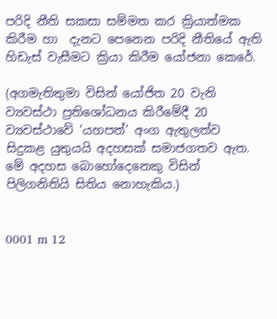පරිදි නීති සකසා සම්මත කර ක්‍රියාත්මක කිරීම හා  දැනට පෙනෙන පරිදි නීතියේ ඇති හිඩැස් වැසීමට ක්‍රියා කිරීම යෝජනා කෙරේ.

(අගමැතිතුමා විසින් යෝජිත 20 වැනි ව්‍යවස්ථා ප්‍රතිශෝධනය කිරීමේදී 20 ව්‍යවස්ථාවේ ‘යහපත්’ අංග ඇතුලත්ව සිදුකළ යුතුයයි අදහසක් සමාජගතව ඇත. මේ අදහස බොහෝදෙනෙකු විසින් පිලිගනිතියි සිතිය නොහැකිය.)


0001 m 12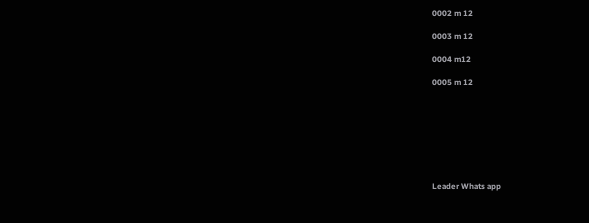0002 m 12

0003 m 12

0004 m12

0005 m 12








Leader Whats app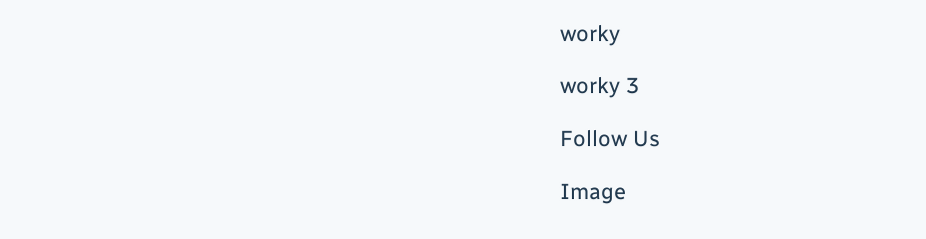worky

worky 3

Follow Us

Image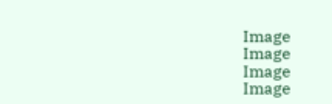Image
Image
Image
Image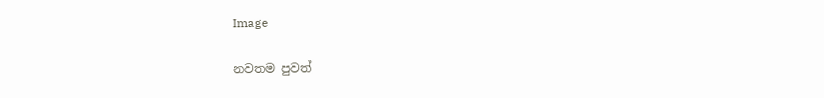Image

නවතම පුවත්